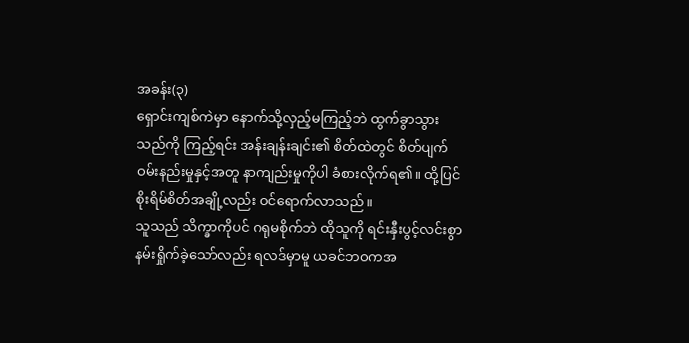အခန်း(၃)
ရှောင်းကျစ်ကဲမှာ နောက်သို့လှည့်မကြည့်ဘဲ ထွက်ခွာသွားသည်ကို ကြည့်ရင်း အန်းချန်းချင်း၏ စိတ်ထဲတွင် စိတ်ပျက်ဝမ်းနည်းမှုနှင့်အတူ နာကျည်းမှုကိုပါ ခံစားလိုက်ရ၏။ ထို့ပြင် စိုးရိမ်စိတ်အချို့လည်း ဝင်ရောက်လာသည်။
သူသည် သိက္ခာကိုပင် ဂရုမစိုက်ဘဲ ထိုသူကို ရင်းနှီးပွင့်လင်းစွာ နမ်းရှိုက်ခဲ့သော်လည်း ရလဒ်မှာမူ ယခင်ဘဝကအ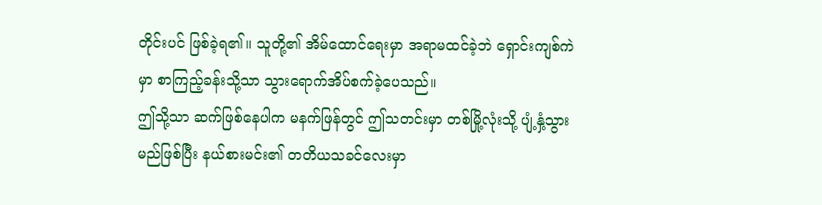တိုင်းပင် ဖြစ်ခဲ့ရ၏။ သူတို့၏ အိမ်ထောင်ရေးမှာ အရာမထင်ခဲ့ဘဲ ရှောင်းကျစ်ကဲမှာ စာကြည့်ခန်းသို့သာ သွားရောက်အိပ်စက်ခဲ့ပေသည်။
ဤသို့သာ ဆက်ဖြစ်နေပါက မနက်ဖြန်တွင် ဤသတင်းမှာ တစ်မြို့လုံးသို့ ပျံ့နှံ့သွားမည်ဖြစ်ပြီး နယ်စားမင်း၏ တတိယသခင်လေးမှာ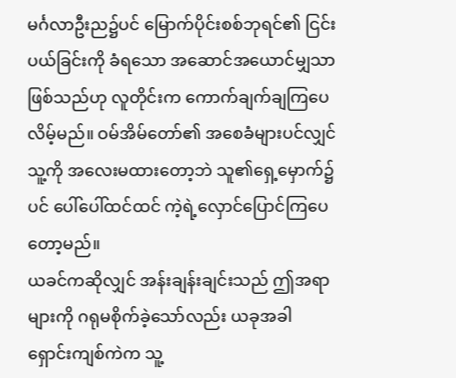မင်္ဂလာဦးည၌ပင် မြောက်ပိုင်းစစ်ဘုရင်၏ ငြင်းပယ်ခြင်းကို ခံရသော အဆောင်အယောင်မျှသာဖြစ်သည်ဟု လူတိုင်းက ကောက်ချက်ချကြပေလိမ့်မည်။ ဝမ်အိမ်တော်၏ အစေခံများပင်လျှင် သူ့ကို အလေးမထားတော့ဘဲ သူ၏ရှေ့မှောက်၌ပင် ပေါ်ပေါ်ထင်ထင် ကဲ့ရဲ့လှောင်ပြောင်ကြပေတော့မည်။
ယခင်ကဆိုလျှင် အန်းချန်းချင်းသည် ဤအရာများကို ဂရုမစိုက်ခဲ့သော်လည်း ယခုအခါ ရှောင်းကျစ်ကဲက သူ့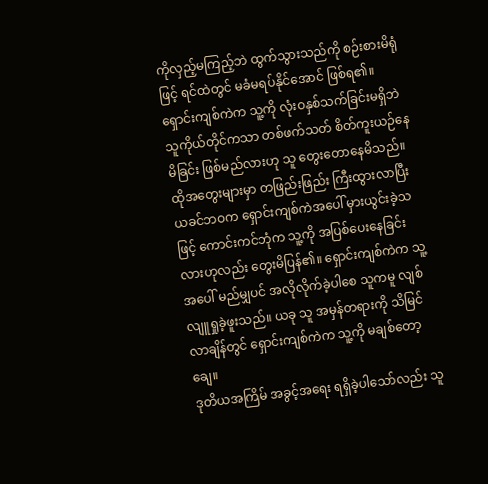ကိုလှည့်မကြည့်ဘဲ ထွက်သွားသည်ကို စဉ်းစားမိရုံဖြင့် ရင်ထဲတွင် မခံမရပ်နိုင်အောင် ဖြစ်ရ၏။ ရှောင်းကျစ်ကဲက သူ့ကို လုံးဝနှစ်သက်ခြင်းမရှိဘဲ သူကိုယ်တိုင်ကသာ တစ်ဖက်သတ် စိတ်ကူးယဉ်နေမိခြင်း ဖြစ်မည်လားဟု သူ တွေးတောနေမိသည်။ ထိုအတွေးများမှာ တဖြည်းဖြည်း ကြီးထွားလာပြီး ယခင်ဘဝက ရှောင်းကျစ်ကဲအပေါ် မှားယွင်းခဲ့သဖြင့် ကောင်းကင်ဘုံက သူ့ကို အပြစ်ပေးနေခြင်းလားဟုလည်း တွေးမိပြန်၏။ ရှောင်းကျစ်ကဲက သူ့အပေါ် မည်မျှပင် အလိုလိုက်ခဲ့ပါစေ သူကမူ လျစ်လျူရှုခဲ့ဖူးသည်။ ယခု သူ အမှန်တရားကို သိမြင်လာချိန်တွင် ရှောင်းကျစ်ကဲက သူ့ကို မချစ်တော့ချေ။
ဒုတိယအကြိမ် အခွင့်အရေး ရရှိခဲ့ပါသော်လည်း သူ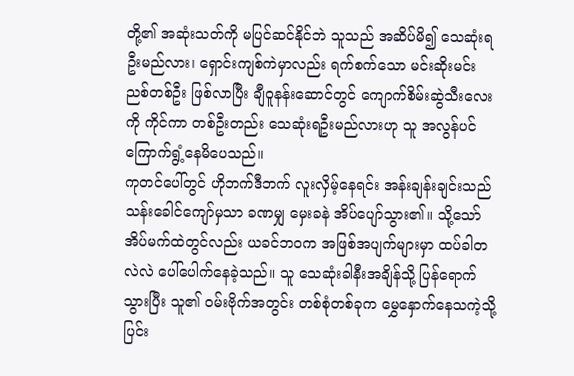တို့၏ အဆုံးသတ်ကို မပြင်ဆင်နိုင်ဘဲ သူသည် အဆိပ်မိ၍ သေဆုံးရဦးမည်လား၊ ရှောင်းကျစ်ကဲမှာလည်း ရက်စက်သော မင်းဆိုးမင်းညစ်တစ်ဦး ဖြစ်လာပြီး ချီဝူနန်းဆောင်တွင် ကျောက်စိမ်းဆွဲသီးလေးကို ကိုင်ကာ တစ်ဦးတည်း သေဆုံးရဦးမည်လားဟု သူ အလွန်ပင် ကြောက်ရွံ့နေမိပေသည်။
ကုတင်ပေါ်တွင် ဟိုဘက်ဒီဘက် လူးလှိမ့်နေရင်း အန်းချန်းချင်းသည် သန်းခေါင်ကျော်မှသာ ခဏမျှ မှေးခနဲ အိပ်ပျော်သွား၏။ သို့သော် အိပ်မက်ထဲတွင်လည်း ယခင်ဘဝက အဖြစ်အပျက်များမှာ ထပ်ခါတလဲလဲ ပေါ်ပေါက်နေခဲ့သည်။ သူ သေဆုံးခါနီးအချိန်သို့ ပြန်ရောက်သွားပြီး သူ၏ ဝမ်းဗိုက်အတွင်း တစ်စုံတစ်ခုက မွှေနှောက်နေသကဲ့သို့ ပြင်း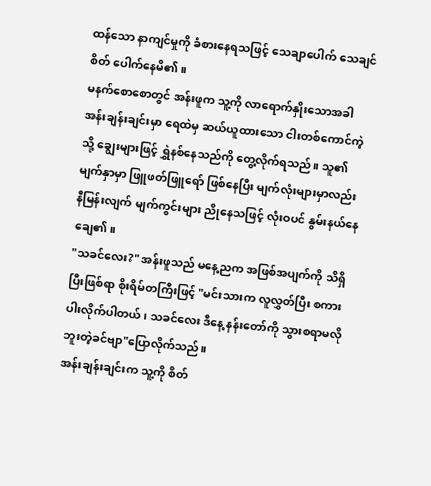ထန်သော နာကျင်မှုကို ခံစားနေရသဖြင့် သေချာပေါက် သေချင်စိတ် ပေါက်နေမိ၏။
မနက်စောစောတွင် အန်းဖူက သူ့ကို လာရောက်နှိုးသောအခါ အန်းချန်းချင်းမှာ ရေထဲမှ ဆယ်ယူထားသော ငါးတစ်ကောင်ကဲ့သို့ ချွေးများဖြင့် ရွှဲနစ်နေသည်ကို တွေ့လိုက်ရသည်။ သူ၏ မျက်နှာမှာ ဖြူဖတ်ဖြူရော် ဖြစ်နေပြီး မျက်လုံးများမှာလည်း နီမြန်းလျက် မျက်ကွင်းများ ညိုနေသဖြင့် လုံးဝပင် နွမ်းနယ်နေချေ၏။
"သခင်လေး?" အန်းဖူသည် မနေ့ညက အဖြစ်အပျက်ကို သိရှိပြီးဖြစ်ရာ စိုးရိမ်တကြီးဖြင့် "မင်းသားက လူလွှတ်ပြီး စကားပါးလိုက်ပါတယ်၊ သခင်လေး ဒီနေ့ နန်းတော်ကို သွားစရာမလိုဘူးတဲ့ခင်ဗျာ"ပြောလိုက်သည်။
အန်းချန်းချင်းက သူ့ကို စိတ်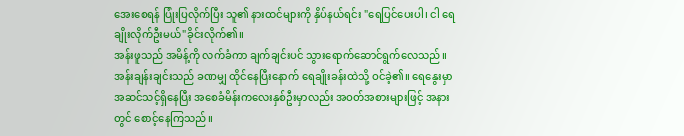အေးစေရန် ပြုံးပြလိုက်ပြီး သူ၏ နားထင်များကို နှိပ်နယ်ရင်း "ရေပြင်ပေးပါ၊ ငါ ရေချိုးလိုက်ဦးမယ်"ခိုင်းလိုက်၏။
အန်းဖူသည် အမိန့်ကို လက်ခံကာ ချက်ချင်းပင် သွားရောက်ဆောင်ရွက်လေသည်။ အန်းချန်းချင်းသည် ခဏမျှ ထိုင်နေပြီးနောက် ရေချိုးခန်းထဲသို့ ဝင်ခဲ့၏။ ရေနွေးမှာ အဆင်သင့်ရှိနေပြီး အစေခံမိန်းကလေးနှစ်ဦးမှာလည်း အဝတ်အစားများဖြင့် အနားတွင် စောင့်နေကြသည်။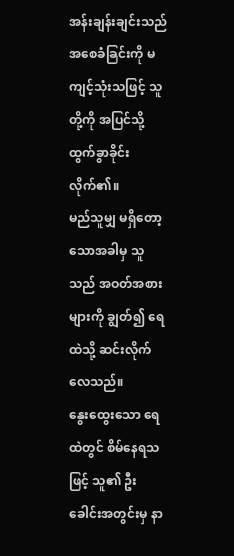အန်းချန်းချင်းသည် အစေခံခြင်းကို မကျင့်သုံးသဖြင့် သူတို့ကို အပြင်သို့ ထွက်ခွာခိုင်းလိုက်၏။
မည်သူမျှ မရှိတော့သောအခါမှ သူသည် အဝတ်အစားများကို ချွတ်၍ ရေထဲသို့ ဆင်းလိုက်လေသည်။
နွေးထွေးသော ရေထဲတွင် စိမ်နေရသဖြင့် သူ၏ ဦးခေါင်းအတွင်းမှ နာ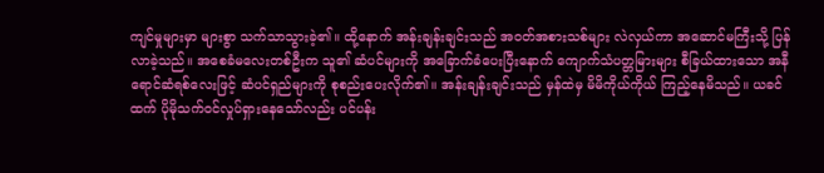ကျင်မှုများမှာ များစွာ သက်သာသွားခဲ့၏။ ထို့နောက် အန်းချန်းချင်းသည် အဝတ်အစားသစ်များ လဲလှယ်ကာ အဆောင်မကြီးသို့ ပြန်လာခဲ့သည်။ အစေခံမလေးတစ်ဦးက သူ၏ ဆံပင်များကို အခြောက်ခံပေးပြီးနောက် ကျောက်သံပတ္တမြားများ စီခြယ်ထားသော အနီရောင်ဆံရစ်လေးဖြင့် ဆံပင်ရှည်များကို စုစည်းပေးလိုက်၏။ အန်းချန်းချင်းသည် မှန်ထဲမှ မိမိကိုယ်ကိုယ် ကြည့်နေမိသည်။ ယခင်ထက် ပိုမိုသက်ဝင်လှုပ်ရှားနေသော်လည်း ပင်ပန်း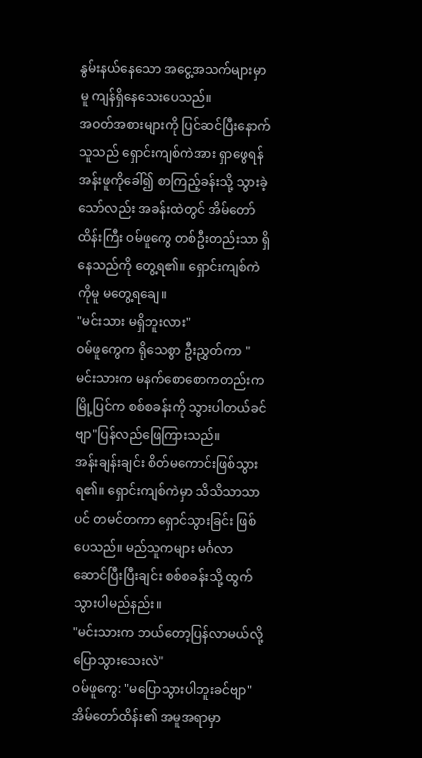နွမ်းနယ်နေသော အငွေ့အသက်များမှာမူ ကျန်ရှိနေသေးပေသည်။
အဝတ်အစားများကို ပြင်ဆင်ပြီးနောက် သူသည် ရှောင်းကျစ်ကဲအား ရှာဖွေရန် အန်းဖူကိုခေါ်၍ စာကြည့်ခန်းသို့ သွားခဲ့သော်လည်း အခန်းထဲတွင် အိမ်တော်ထိန်းကြီး ဝမ်ဖူကွေ တစ်ဦးတည်းသာ ရှိနေသည်ကို တွေ့ရ၏။ ရှောင်းကျစ်ကဲကိုမူ မတွေ့ရချေ။
"မင်းသား မရှိဘူးလား"
ဝမ်ဖူကွေက ရိုသေစွာ ဦးညွှတ်ကာ "မင်းသားက မနက်စောစောကတည်းက မြို့ပြင်က စစ်စခန်းကို သွားပါတယ်ခင်ဗျာ"ပြန်လည်ဖြေကြားသည်။
အန်းချန်းချင်း စိတ်မကောင်းဖြစ်သွားရ၏။ ရှောင်းကျစ်ကဲမှာ သိသိသာသာပင် တမင်တကာ ရှောင်သွားခြင်း ဖြစ်ပေသည်။ မည်သူကများ မင်္ဂလာဆောင်ပြီးပြီးချင်း စစ်စခန်းသို့ ထွက်သွားပါမည်နည်း။
"မင်းသားက ဘယ်တော့ပြန်လာမယ်လို့ ပြောသွားသေးလဲ"
ဝမ်ဖူကွေ: "မပြောသွားပါဘူးခင်ဗျာ"
အိမ်တော်ထိန်း၏ အမူအရာမှာ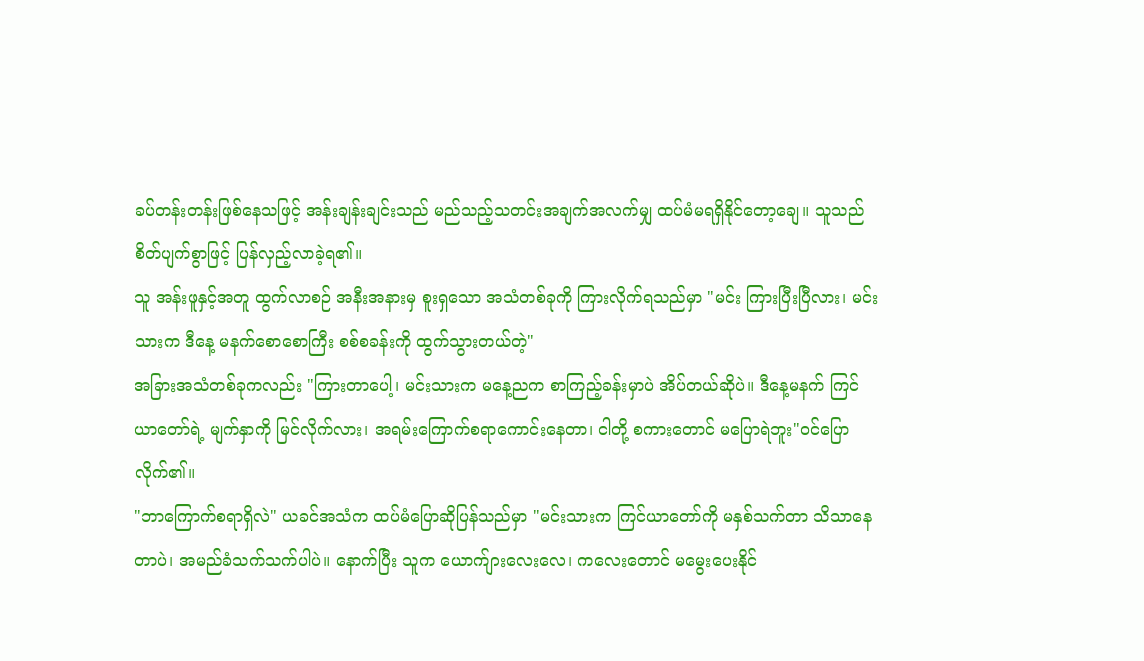ခပ်တန်းတန်းဖြစ်နေသဖြင့် အန်းချန်းချင်းသည် မည်သည့်သတင်းအချက်အလက်မျှ ထပ်မံမရရှိနိုင်တော့ချေ။ သူသည် စိတ်ပျက်စွာဖြင့် ပြန်လှည့်လာခဲ့ရ၏။
သူ အန်းဖူနှင့်အတူ ထွက်လာစဉ် အနီးအနားမှ စူးရှသော အသံတစ်ခုကို ကြားလိုက်ရသည်မှာ "မင်း ကြားပြီးပြီလား၊ မင်းသားက ဒီနေ့ မနက်စောစောကြီး စစ်စခန်းကို ထွက်သွားတယ်တဲ့"
အခြားအသံတစ်ခုကလည်း "ကြားတာပေါ့၊ မင်းသားက မနေ့ညက စာကြည့်ခန်းမှာပဲ အိပ်တယ်ဆိုပဲ။ ဒီနေ့မနက် ကြင်ယာတော်ရဲ့ မျက်နှာကို မြင်လိုက်လား၊ အရမ်းကြောက်စရာကောင်းနေတာ၊ ငါတို့ စကားတောင် မပြောရဲဘူး"ဝင်ပြောလိုက်၏။
"ဘာကြောက်စရာရှိလဲ" ယခင်အသံက ထပ်မံပြောဆိုပြန်သည်မှာ "မင်းသားက ကြင်ယာတော်ကို မနှစ်သက်တာ သိသာနေတာပဲ၊ အမည်ခံသက်သက်ပါပဲ။ နောက်ပြီး သူက ယောက်ျားလေးလေ၊ ကလေးတောင် မမွေးပေးနိုင်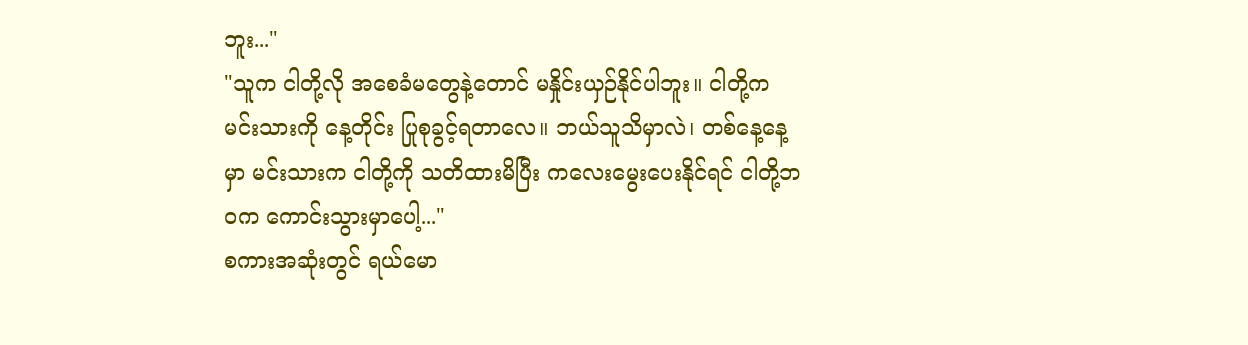ဘူး..."
"သူက ငါတို့လို အစေခံမတွေနဲ့တောင် မနှိုင်းယှဉ်နိုင်ပါဘူး။ ငါတို့က မင်းသားကို နေ့တိုင်း ပြုစုခွင့်ရတာလေ။ ဘယ်သူသိမှာလဲ၊ တစ်နေ့နေ့မှာ မင်းသားက ငါတို့ကို သတိထားမိပြီး ကလေးမွေးပေးနိုင်ရင် ငါတို့ဘဝက ကောင်းသွားမှာပေါ့..."
စကားအဆုံးတွင် ရယ်မော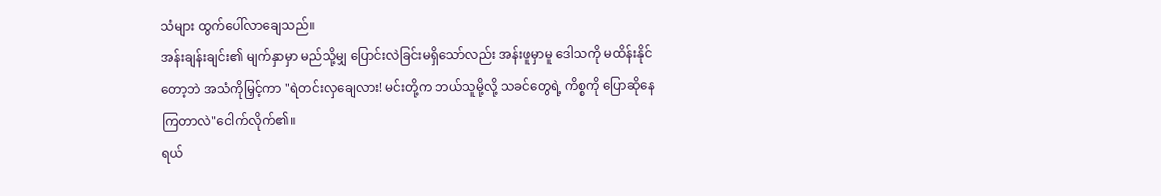သံများ ထွက်ပေါ်လာချေသည်။
အန်းချန်းချင်း၏ မျက်နှာမှာ မည်သို့မျှ ပြောင်းလဲခြင်းမရှိသော်လည်း အန်းဖူမှာမူ ဒေါသကို မထိန်းနိုင်တော့ဘဲ အသံကိုမြှင့်ကာ "ရဲတင်းလှချေလား! မင်းတို့က ဘယ်သူမို့လို့ သခင်တွေရဲ့ ကိစ္စကို ပြောဆိုနေကြတာလဲ"ငေါက်လိုက်၏။
ရယ်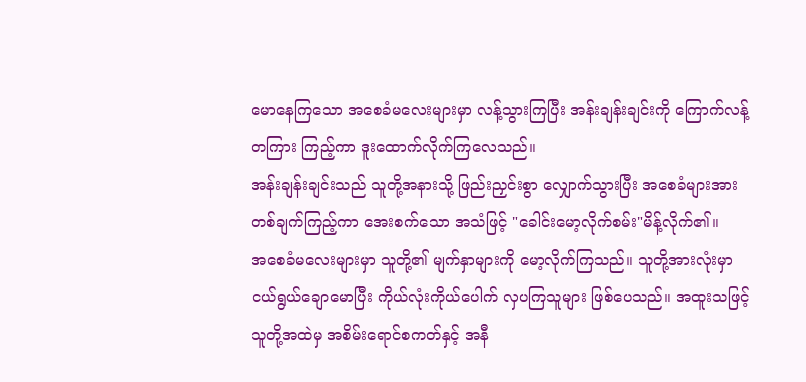မောနေကြသော အစေခံမလေးများမှာ လန့်သွားကြပြီး အန်းချန်းချင်းကို ကြောက်လန့်တကြား ကြည့်ကာ ဒူးထောက်လိုက်ကြလေသည်။
အန်းချန်းချင်းသည် သူတို့အနားသို့ ဖြည်းညှင်းစွာ လျှောက်သွားပြီး အစေခံများအား တစ်ချက်ကြည့်ကာ အေးစက်သော အသံဖြင့် "ခေါင်းမော့လိုက်စမ်း"မိန့်လိုက်၏။
အစေခံမလေးများမှာ သူတို့၏ မျက်နှာများကို မော့လိုက်ကြသည်။ သူတို့အားလုံးမှာ ငယ်ရွယ်ချောမောပြီး ကိုယ်လုံးကိုယ်ပေါက် လှပကြသူများ ဖြစ်ပေသည်။ အထူးသဖြင့် သူတို့အထဲမှ အစိမ်းရောင်စကတ်နှင့် အနီ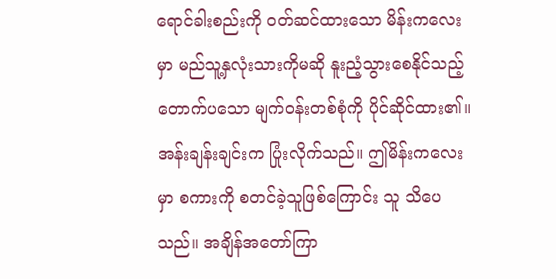ရောင်ခါးစည်းကို ဝတ်ဆင်ထားသော မိန်းကလေးမှာ မည်သူ့နှလုံးသားကိုမဆို နူးညံ့သွားစေနိုင်သည့် တောက်ပသော မျက်ဝန်းတစ်စုံကို ပိုင်ဆိုင်ထား၏။
အန်းချန်းချင်းက ပြုံးလိုက်သည်။ ဤမိန်းကလေးမှာ စကားကို စတင်ခဲ့သူဖြစ်ကြောင်း သူ သိပေသည်။ အချိန်အတော်ကြာ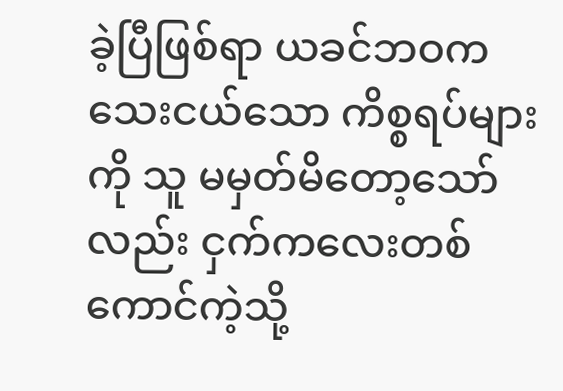ခဲ့ပြီဖြစ်ရာ ယခင်ဘဝက သေးငယ်သော ကိစ္စရပ်များကို သူ မမှတ်မိတော့သော်လည်း ငှက်ကလေးတစ်ကောင်ကဲ့သို့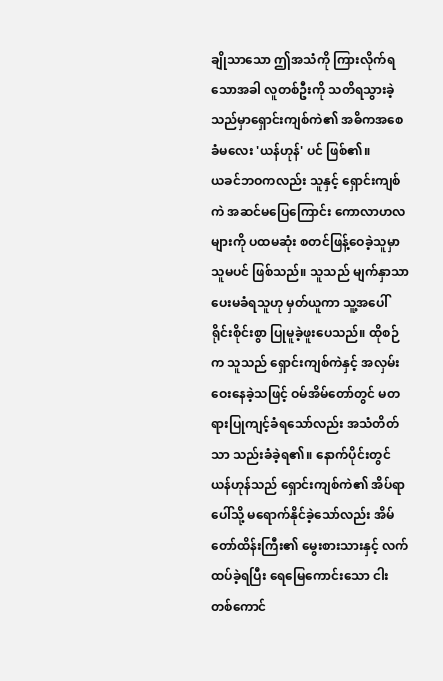ချိုသာသော ဤအသံကို ကြားလိုက်ရသောအခါ လူတစ်ဦးကို သတိရသွားခဲ့သည်မှာရှောင်းကျစ်ကဲ၏ အဓိကအစေခံမလေး 'ယန်ဟုန်' ပင် ဖြစ်၏။
ယခင်ဘဝကလည်း သူနှင့် ရှောင်းကျစ်ကဲ အဆင်မပြေကြောင်း ကောလာဟလများကို ပထမဆုံး စတင်ဖြန့်ဝေခဲ့သူမှာ သူမပင် ဖြစ်သည်။ သူသည် မျက်နှာသာပေးမခံရသူဟု မှတ်ယူကာ သူ့အပေါ် ရိုင်းစိုင်းစွာ ပြုမူခဲ့ဖူးပေသည်။ ထိုစဉ်က သူသည် ရှောင်းကျစ်ကဲနှင့် အလှမ်းဝေးနေခဲ့သဖြင့် ဝမ်အိမ်တော်တွင် မတရားပြုကျင့်ခံရသော်လည်း အသံတိတ်သာ သည်းခံခဲ့ရ၏။ နောက်ပိုင်းတွင် ယန်ဟုန်သည် ရှောင်းကျစ်ကဲ၏ အိပ်ရာပေါ်သို့ မရောက်နိုင်ခဲ့သော်လည်း အိမ်တော်ထိန်းကြီး၏ မွေးစားသားနှင့် လက်ထပ်ခဲ့ရပြီး ရေမြေကောင်းသော ငါးတစ်ကောင်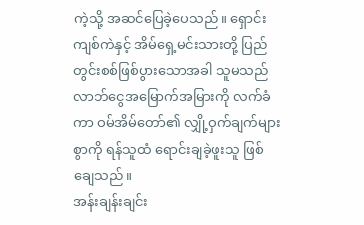ကဲ့သို့ အဆင်ပြေခဲ့ပေသည်။ ရှောင်းကျစ်ကဲနှင့် အိမ်ရှေ့မင်းသားတို့ ပြည်တွင်းစစ်ဖြစ်ပွားသောအခါ သူမသည် လာဘ်ငွေအမြောက်အမြားကို လက်ခံကာ ဝမ်အိမ်တော်၏ လျှို့ဝှက်ချက်များစွာကို ရန်သူထံ ရောင်းချခဲ့ဖူးသူ ဖြစ်ချေသည်။
အန်းချန်းချင်း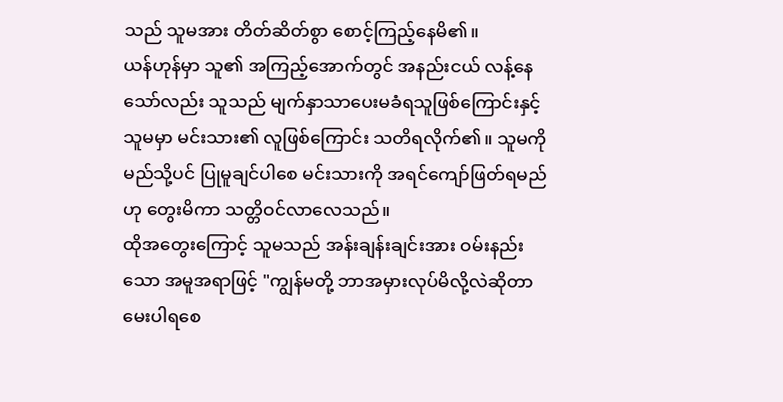သည် သူမအား တိတ်ဆိတ်စွာ စောင့်ကြည့်နေမိ၏။
ယန်ဟုန်မှာ သူ၏ အကြည့်အောက်တွင် အနည်းငယ် လန့်နေသော်လည်း သူသည် မျက်နှာသာပေးမခံရသူဖြစ်ကြောင်းနှင့် သူမမှာ မင်းသား၏ လူဖြစ်ကြောင်း သတိရလိုက်၏။ သူမကို မည်သို့ပင် ပြုမူချင်ပါစေ မင်းသားကို အရင်ကျော်ဖြတ်ရမည်ဟု တွေးမိကာ သတ္တိဝင်လာလေသည်။
ထိုအတွေးကြောင့် သူမသည် အန်းချန်းချင်းအား ဝမ်းနည်းသော အမူအရာဖြင့် "ကျွန်မတို့ ဘာအမှားလုပ်မိလို့လဲဆိုတာ မေးပါရစေ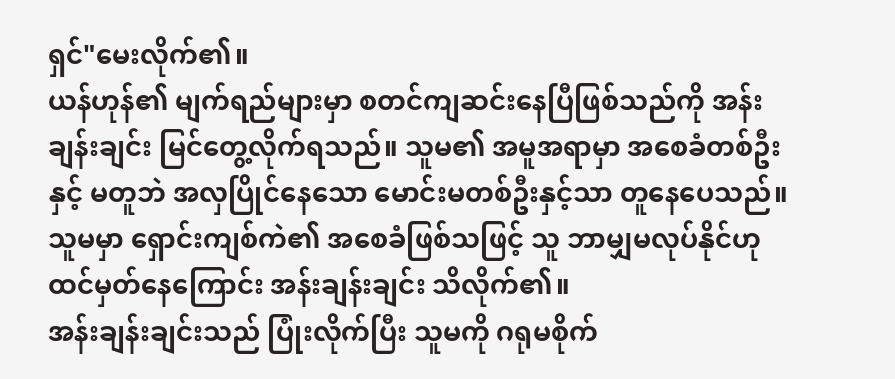ရှင်"မေးလိုက်၏။
ယန်ဟုန်၏ မျက်ရည်များမှာ စတင်ကျဆင်းနေပြီဖြစ်သည်ကို အန်းချန်းချင်း မြင်တွေ့လိုက်ရသည်။ သူမ၏ အမူအရာမှာ အစေခံတစ်ဦးနှင့် မတူဘဲ အလှပြိုင်နေသော မောင်းမတစ်ဦးနှင့်သာ တူနေပေသည်။ သူမမှာ ရှောင်းကျစ်ကဲ၏ အစေခံဖြစ်သဖြင့် သူ ဘာမျှမလုပ်နိုင်ဟု ထင်မှတ်နေကြောင်း အန်းချန်းချင်း သိလိုက်၏။
အန်းချန်းချင်းသည် ပြုံးလိုက်ပြီး သူမကို ဂရုမစိုက်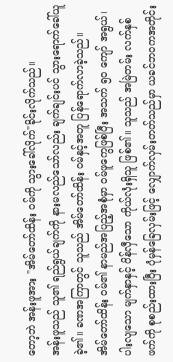တော့ဘဲ အန်းဖူအား "အိမ်တော်ထိန်း ဝမ်ကို သွားခေါ်လိုက်"ခိုင်းလိုက်သည်။
အန်းဖူသည် သူ၏ ရည်ရွယ်ချက်ကို နားမလည်သော်လည်း ချက်ချင်းပင် သွားရောက်ခေါ်ယူခဲ့၏။ ခဏအကြာတွင် သူသည် အိမ်တော်ထိန်း ဝမ်နှင့်အတူ ပြန်ရောက်လာခဲ့သည်။
အိမ်တော်ထိန်း ဝမ်၏ နာမည်အပြည့်အစုံမှာ ဝမ်ဖူကွေဖြစ်ပြီး အသက် ၅၀ ကျော် အရွယ်၊ ပါးလျသော မျက်နှာနှင့် ပိန်လှီသော ကိုယ်လုံးရှိသူ ဖြစ်၏။ သူသည် အမြဲတမ်း လက်နှစ်ဖက်ကို စုစည်းထားပြီး ပုံမှန်ခြေလှမ်းဖြင့် လျှောက်လှမ်းတတ်သည်မှာ ယခင်ဘဝကအတိုင်း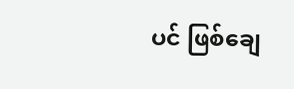ပင် ဖြစ်ချေ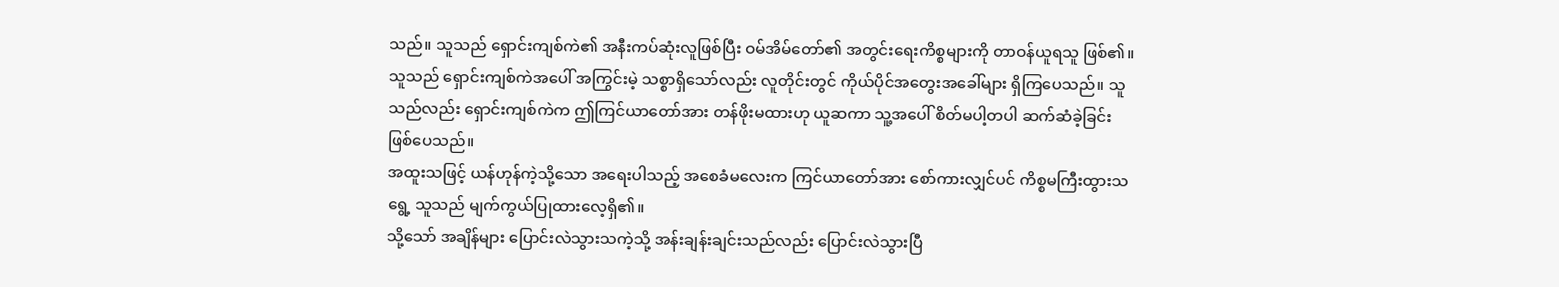သည်။ သူသည် ရှောင်းကျစ်ကဲ၏ အနီးကပ်ဆုံးလူဖြစ်ပြီး ဝမ်အိမ်တော်၏ အတွင်းရေးကိစ္စများကို တာဝန်ယူရသူ ဖြစ်၏။ သူသည် ရှောင်းကျစ်ကဲအပေါ် အကြွင်းမဲ့ သစ္စာရှိသော်လည်း လူတိုင်းတွင် ကိုယ်ပိုင်အတွေးအခေါ်များ ရှိကြပေသည်။ သူသည်လည်း ရှောင်းကျစ်ကဲက ဤကြင်ယာတော်အား တန်ဖိုးမထားဟု ယူဆကာ သူ့အပေါ် စိတ်မပါ့တပါ ဆက်ဆံခဲ့ခြင်း ဖြစ်ပေသည်။
အထူးသဖြင့် ယန်ဟုန်ကဲ့သို့သော အရေးပါသည့် အစေခံမလေးက ကြင်ယာတော်အား စော်ကားလျှင်ပင် ကိစ္စမကြီးထွားသရွေ့ သူသည် မျက်ကွယ်ပြုထားလေ့ရှိ၏။
သို့သော် အချိန်များ ပြောင်းလဲသွားသကဲ့သို့ အန်းချန်းချင်းသည်လည်း ပြောင်းလဲသွားပြီ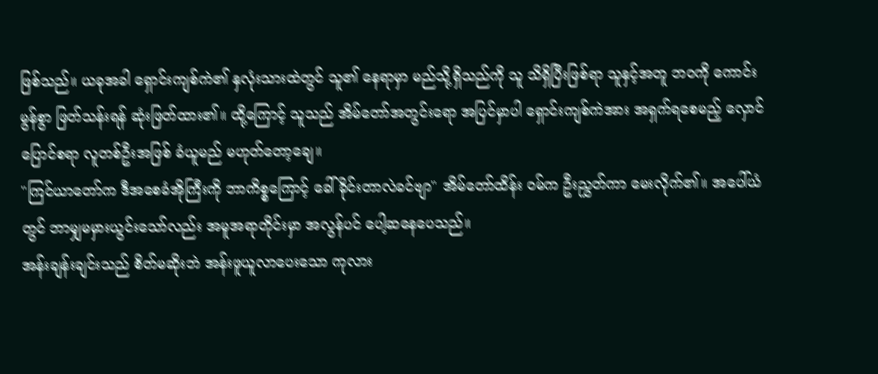ဖြစ်သည်။ ယခုအခါ ရှောင်းကျစ်ကဲ၏ နှလုံးသားထဲတွင် သူ၏ နေရာမှာ မည်သို့ရှိသည်ကို သူ သိရှိပြီးဖြစ်ရာ သူနှင့်အတူ ဘဝကို ကောင်းမွန်စွာ ဖြတ်သန်းရန် ဆုံးဖြတ်ထား၏။ ထို့ကြောင့် သူသည် အိမ်တော်အတွင်းရော အပြင်မှာပါ ရှောင်းကျစ်ကဲအား အရှက်ရစေမည့် လှောင်ပြောင်စရာ လူတစ်ဦးအဖြစ် ခံယူမည် မဟုတ်တော့ချေ။
"ကြင်ယာတော်က ဒီအစေခံအိုကြီးကို ဘာကိစ္စကြောင့် ခေါ်ခိုင်းတာလဲခင်ဗျာ" အိမ်တော်ထိန်း ဝမ်က ဦးညွှတ်ကာ မေးလိုက်၏။ အပေါ်ယံတွင် ဘာမျှမမှားယွင်းသော်လည်း အမူအရာတိုင်းမှာ အလွန်ပင် ပေါ့ဆနေပေသည်။
အန်းချန်းချင်းသည် စိတ်မဆိုးဘဲ အန်းဖူယူလာပေးသော ကုလား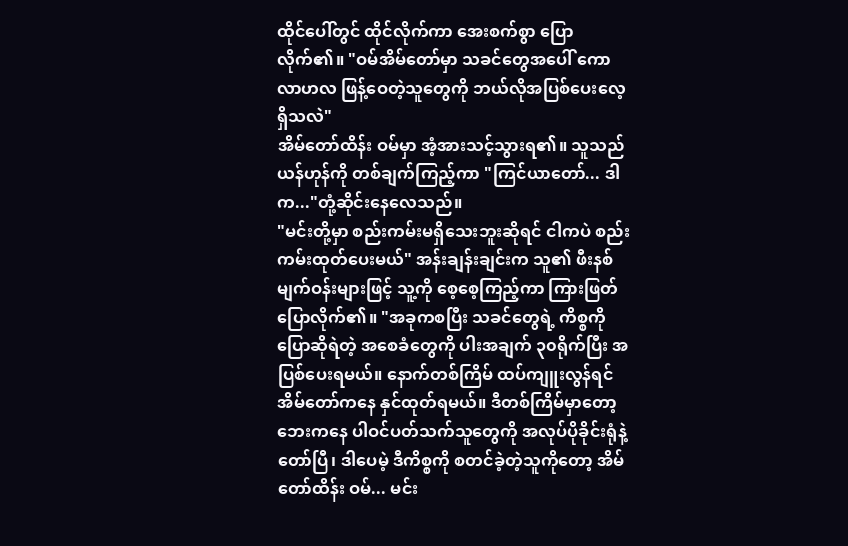ထိုင်ပေါ်တွင် ထိုင်လိုက်ကာ အေးစက်စွာ ပြောလိုက်၏။ "ဝမ်အိမ်တော်မှာ သခင်တွေအပေါ် ကောလာဟလ ဖြန့်ဝေတဲ့သူတွေကို ဘယ်လိုအပြစ်ပေးလေ့ရှိသလဲ"
အိမ်တော်ထိန်း ဝမ်မှာ အံ့အားသင့်သွားရ၏။ သူသည် ယန်ဟုန်ကို တစ်ချက်ကြည့်ကာ "ကြင်ယာတော်... ဒါက..."တုံ့ဆိုင်းနေလေသည်။
"မင်းတို့မှာ စည်းကမ်းမရှိသေးဘူးဆိုရင် ငါကပဲ စည်းကမ်းထုတ်ပေးမယ်" အန်းချန်းချင်းက သူ၏ ဖီးနစ်မျက်ဝန်းများဖြင့် သူ့ကို စေ့စေ့ကြည့်ကာ ကြားဖြတ်ပြောလိုက်၏။ "အခုကစပြီး သခင်တွေရဲ့ ကိစ္စကို ပြောဆိုရဲတဲ့ အစေခံတွေကို ပါးအချက် ၃၀ရိုက်ပြီး အပြစ်ပေးရမယ်။ နောက်တစ်ကြိမ် ထပ်ကျူးလွန်ရင် အိမ်တော်ကနေ နှင်ထုတ်ရမယ်။ ဒီတစ်ကြိမ်မှာတော့ ဘေးကနေ ပါဝင်ပတ်သက်သူတွေကို အလုပ်ပိုခိုင်းရုံနဲ့ တော်ပြီ၊ ဒါပေမဲ့ ဒီကိစ္စကို စတင်ခဲ့တဲ့သူကိုတော့ အိမ်တော်ထိန်း ဝမ်... မင်း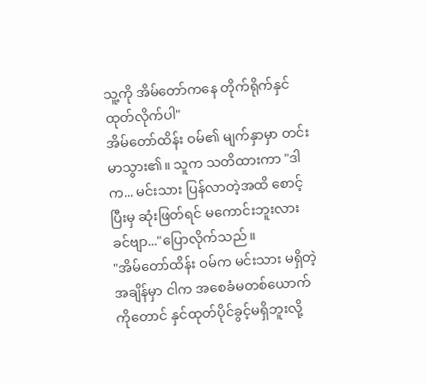သူ့ကို အိမ်တော်ကနေ တိုက်ရိုက်နှင်ထုတ်လိုက်ပါ"
အိမ်တော်ထိန်း ဝမ်၏ မျက်နှာမှာ တင်းမာသွား၏။ သူက သတိထားကာ "ဒါက... မင်းသား ပြန်လာတဲ့အထိ စောင့်ပြီးမှ ဆုံးဖြတ်ရင် မကောင်းဘူးလားခင်ဗျာ..."ပြောလိုက်သည်။
"အိမ်တော်ထိန်း ဝမ်က မင်းသား မရှိတဲ့အချိန်မှာ ငါက အစေခံမတစ်ယောက်ကိုတောင် နှင်ထုတ်ပိုင်ခွင့်မရှိဘူးလို့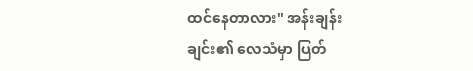ထင်နေတာလား" အန်းချန်းချင်း၏ လေသံမှာ ပြတ်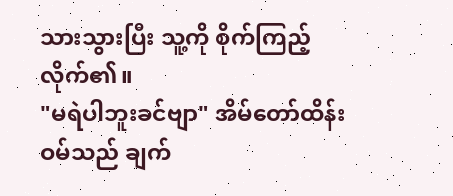သားသွားပြီး သူ့ကို စိုက်ကြည့်လိုက်၏။
"မရဲပါဘူးခင်ဗျာ" အိမ်တော်ထိန်း ဝမ်သည် ချက်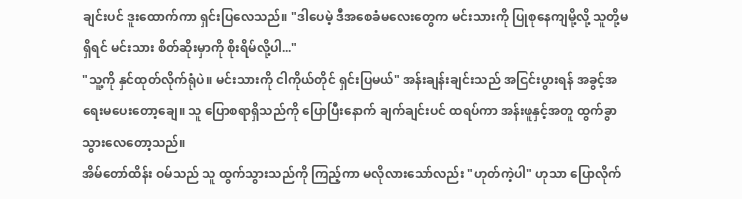ချင်းပင် ဒူးထောက်ကာ ရှင်းပြလေသည်။ "ဒါပေမဲ့ ဒီအစေခံမလေးတွေက မင်းသားကို ပြုစုနေကျမို့လို့ သူတို့မရှိရင် မင်းသား စိတ်ဆိုးမှာကို စိုးရိမ်လို့ပါ..."
"သူ့ကို နှင်ထုတ်လိုက်ရုံပဲ။ မင်းသားကို ငါကိုယ်တိုင် ရှင်းပြမယ်" အန်းချန်းချင်းသည် အငြင်းပွားရန် အခွင့်အရေးမပေးတော့ချေ။ သူ ပြောစရာရှိသည်ကို ပြောပြီးနောက် ချက်ချင်းပင် ထရပ်ကာ အန်းဖူနှင့်အတူ ထွက်ခွာသွားလေတော့သည်။
အိမ်တော်ထိန်း ဝမ်သည် သူ ထွက်သွားသည်ကို ကြည့်ကာ မလိုလားသော်လည်း "ဟုတ်ကဲ့ပါ" ဟုသာ ပြောလိုက်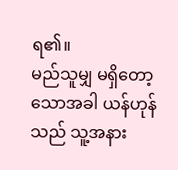ရ၏။
မည်သူမျှ မရှိတော့သောအခါ ယန်ဟုန်သည် သူ့အနား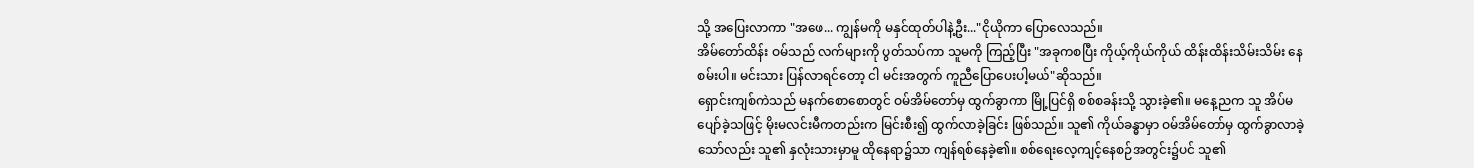သို့ အပြေးလာကာ "အဖေ... ကျွန်မကို မနှင်ထုတ်ပါနဲ့ဦး..."ငိုယိုကာ ပြောလေသည်။
အိမ်တော်ထိန်း ဝမ်သည် လက်များကို ပွတ်သပ်ကာ သူမကို ကြည့်ပြီး "အခုကစပြီး ကိုယ့်ကိုယ်ကိုယ် ထိန်းထိန်းသိမ်းသိမ်း နေစမ်းပါ။ မင်းသား ပြန်လာရင်တော့ ငါ မင်းအတွက် ကူညီပြောပေးပါ့မယ်"ဆိုသည်။
ရှောင်းကျစ်ကဲသည် မနက်စောစောတွင် ဝမ်အိမ်တော်မှ ထွက်ခွာကာ မြို့ပြင်ရှိ စစ်စခန်းသို့ သွားခဲ့၏။ မနေ့ညက သူ အိပ်မပျော်ခဲ့သဖြင့် မိုးမလင်းမီကတည်းက မြင်းစီး၍ ထွက်လာခဲ့ခြင်း ဖြစ်သည်။ သူ၏ ကိုယ်ခန္ဓာမှာ ဝမ်အိမ်တော်မှ ထွက်ခွာလာခဲ့သော်လည်း သူ၏ နှလုံးသားမှာမူ ထိုနေရာ၌သာ ကျန်ရစ်နေခဲ့၏။ စစ်ရေးလေ့ကျင့်နေစဉ်အတွင်း၌ပင် သူ၏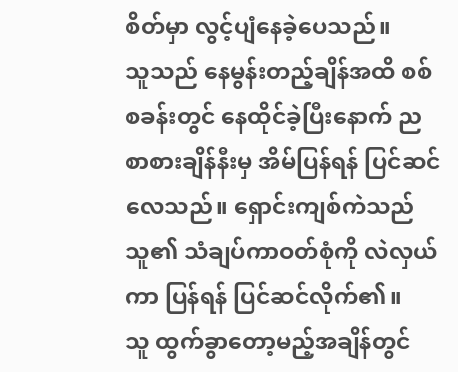စိတ်မှာ လွင့်ပျံနေခဲ့ပေသည်။
သူသည် နေမွန်းတည့်ချိန်အထိ စစ်စခန်းတွင် နေထိုင်ခဲ့ပြီးနောက် ညစာစားချိန်နီးမှ အိမ်ပြန်ရန် ပြင်ဆင်လေသည်။ ရှောင်းကျစ်ကဲသည် သူ၏ သံချပ်ကာဝတ်စုံကို လဲလှယ်ကာ ပြန်ရန် ပြင်ဆင်လိုက်၏။
သူ ထွက်ခွာတော့မည့်အချိန်တွင်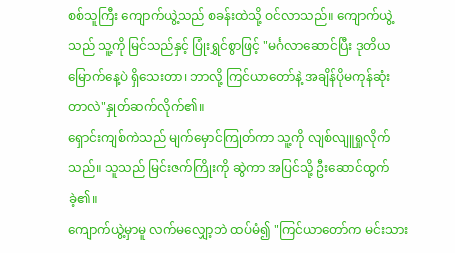စစ်သူကြီး ကျောက်ယွဲ့သည် စခန်းထဲသို့ ဝင်လာသည်။ ကျောက်ယွဲ့သည် သူ့ကို မြင်သည်နှင့် ပြုံးရွှင်စွာဖြင့် "မင်္ဂလာဆောင်ပြီး ဒုတိယမြောက်နေ့ပဲ ရှိသေးတာ၊ ဘာလို့ ကြင်ယာတော်နဲ့ အချိန်ပိုမကုန်ဆုံးတာလဲ"နှုတ်ဆက်လိုက်၏။
ရှောင်းကျစ်ကဲသည် မျက်မှောင်ကြုတ်ကာ သူ့ကို လျစ်လျူရှုလိုက်သည်။ သူသည် မြင်းဇက်ကြိုးကို ဆွဲကာ အပြင်သို့ ဦးဆောင်ထွက်ခဲ့၏။
ကျောက်ယွဲ့မှာမူ လက်မလျှော့ဘဲ ထပ်မံ၍ "ကြင်ယာတော်က မင်းသား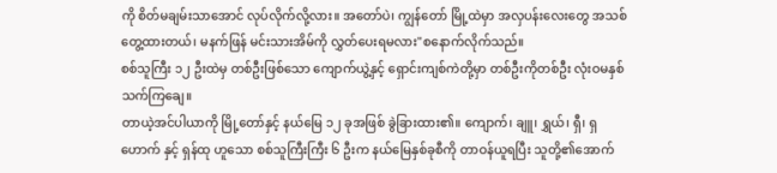ကို စိတ်မချမ်းသာအောင် လုပ်လိုက်လို့လား။ အတော်ပဲ၊ ကျွန်တော် မြို့ထဲမှာ အလှပန်းလေးတွေ အသစ်တွေ့ထားတယ်၊ မနက်ဖြန် မင်းသားအိမ်ကို လွှတ်ပေးရမလား"စနောက်လိုက်သည်။
စစ်သူကြီး ၁၂ ဦးထဲမှ တစ်ဦးဖြစ်သော ကျောက်ယွဲ့နှင့် ရှောင်းကျစ်ကဲတို့မှာ တစ်ဦးကိုတစ်ဦး လုံးဝမနှစ်သက်ကြချေ။
တာယဲ့အင်ပါယာကို မြို့တော်နှင့် နယ်မြေ ၁၂ ခုအဖြစ် ခွဲခြားထား၏။ ကျောက်၊ ချူ၊ ရွှယ်၊ ရှီ၊ ရှဟောက် နှင့် ရှန်ထု ဟူသော စစ်သူကြီးကြီး ၆ ဦးက နယ်မြေနှစ်ခုစီကို တာဝန်ယူရပြီး သူတို့၏အောက်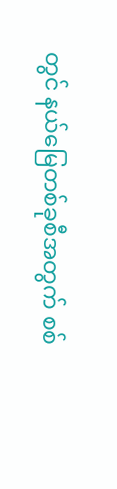တွင် နယ်မြေတစ်ခုစီအတွက် စစ်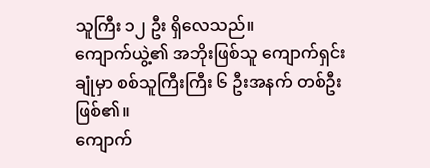သူကြီး ၁၂ ဦး ရှိလေသည်။
ကျောက်ယွဲ့၏ အဘိုးဖြစ်သူ ကျောက်ရှင်းချုံမှာ စစ်သူကြီးကြီး ၆ ဦးအနက် တစ်ဦးဖြစ်၏။
ကျောက်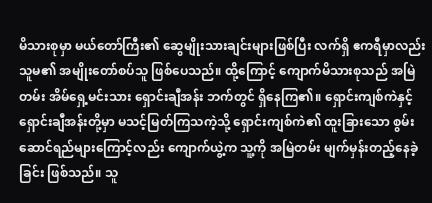မိသားစုမှာ မယ်တော်ကြီး၏ ဆွေမျိုးသားချင်းများဖြစ်ပြီး လက်ရှိ ဧကရီမှာလည်း သူမ၏ အမျိုးတော်စပ်သူ ဖြစ်ပေသည်။ ထို့ကြောင့် ကျောက်မိသားစုသည် အမြဲတမ်း အိမ်ရှေ့မင်းသား ရှောင်းချီအန်း ဘက်တွင် ရှိနေကြ၏။ ရှောင်းကျစ်ကဲနှင့် ရှောင်းချီအန်းတို့မှာ မသင့်မြတ်ကြသကဲ့သို့ ရှောင်းကျစ်ကဲ၏ ထူးခြားသော စွမ်းဆောင်ရည်များကြောင့်လည်း ကျောက်ယွဲ့က သူ့ကို အမြဲတမ်း မျက်မှန်းတည့်နေခဲ့ခြင်း ဖြစ်သည်။ သူ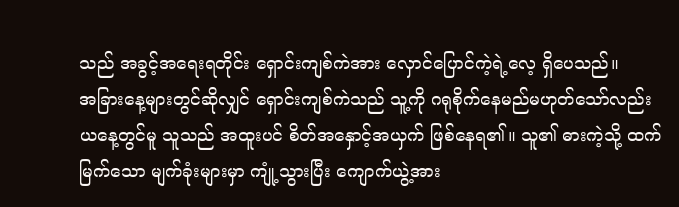သည် အခွင့်အရေးရတိုင်း ရှောင်းကျစ်ကဲအား လှောင်ပြောင်ကဲ့ရဲ့လေ့ ရှိပေသည်။
အခြားနေ့များတွင်ဆိုလျှင် ရှောင်းကျစ်ကဲသည် သူ့ကို ဂရုစိုက်နေမည်မဟုတ်သော်လည်း ယနေ့တွင်မူ သူသည် အထူးပင် စိတ်အနှောင့်အယှက် ဖြစ်နေရ၏။ သူ၏ ဓားကဲ့သို့ ထက်မြက်သော မျက်ခုံးများမှာ ကျုံ့သွားပြီး ကျောက်ယွဲ့အား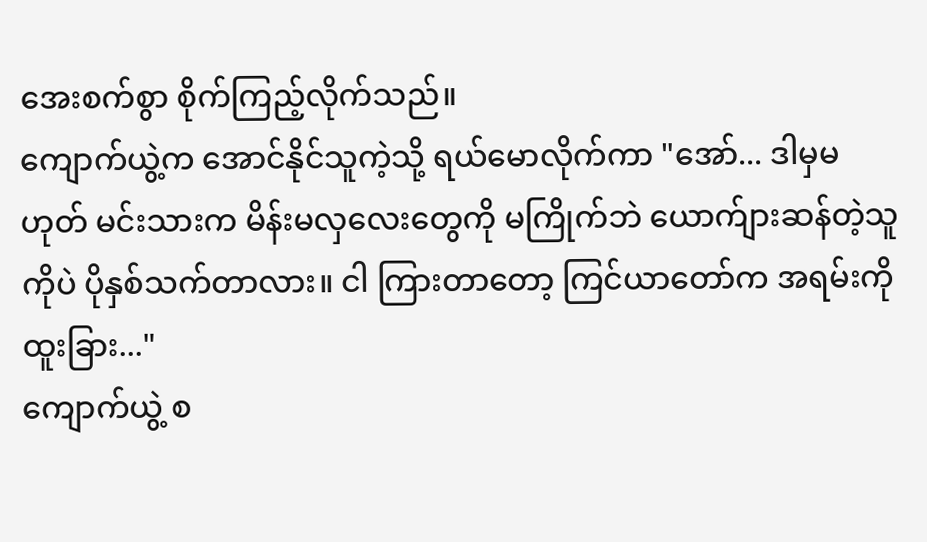အေးစက်စွာ စိုက်ကြည့်လိုက်သည်။
ကျောက်ယွဲ့က အောင်နိုင်သူကဲ့သို့ ရယ်မောလိုက်ကာ "အော်... ဒါမှမဟုတ် မင်းသားက မိန်းမလှလေးတွေကို မကြိုက်ဘဲ ယောက်ျားဆန်တဲ့သူကိုပဲ ပိုနှစ်သက်တာလား။ ငါ ကြားတာတော့ ကြင်ယာတော်က အရမ်းကို ထူးခြား..."
ကျောက်ယွဲ့ စ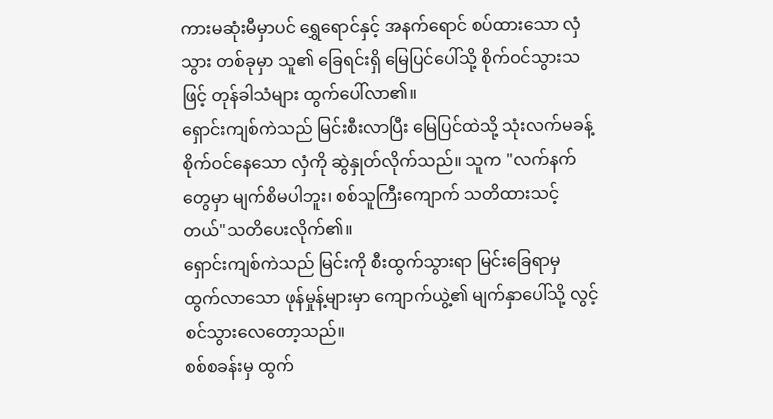ကားမဆုံးမီမှာပင် ရွှေရောင်နှင့် အနက်ရောင် စပ်ထားသော လှံသွား တစ်ခုမှာ သူ၏ ခြေရင်းရှိ မြေပြင်ပေါ်သို့ စိုက်ဝင်သွားသဖြင့် တုန်ခါသံများ ထွက်ပေါ်လာ၏။
ရှောင်းကျစ်ကဲသည် မြင်းစီးလာပြီး မြေပြင်ထဲသို့ သုံးလက်မခန့် စိုက်ဝင်နေသော လှံကို ဆွဲနှုတ်လိုက်သည်။ သူက "လက်နက်တွေမှာ မျက်စိမပါဘူး၊ စစ်သူကြီးကျောက် သတိထားသင့်တယ်"သတိပေးလိုက်၏။
ရှောင်းကျစ်ကဲသည် မြင်းကို စီးထွက်သွားရာ မြင်းခြေရာမှ ထွက်လာသော ဖုန်မှုန့်များမှာ ကျောက်ယွဲ့၏ မျက်နှာပေါ်သို့ လွင့်စင်သွားလေတော့သည်။
စစ်စခန်းမှ ထွက်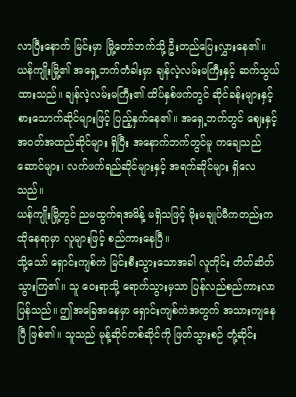လာပြီးနောက် မြင်းမှာ မြို့တော်ဘက်သို့ ဦးတည်ပြေးလွှားနေ၏။ ယန်ကျိုးမြို့၏ အရှေ့ဘက်တံခါးမှာ ချန်လဲ့လမ်းမကြီးနှင့် ဆက်သွယ်ထားသည်။ ချန်လဲ့လမ်းမကြီး၏ ထိပ်နှစ်ဖက်တွင် ဆိုင်ခန်းများနှင့် စားသောက်ဆိုင်များဖြင့် ပြည့်နှက်နေ၏။ အရှေ့ဘက်တွင် ဈေးနှင့် အဝတ်အထည်ဆိုင်များ ရှိပြီး အနောက်ဘက်တွင်မူ ကချေသည်ဆောင်များ၊ လက်ဖက်ရည်ဆိုင်များနှင့် အရက်ဆိုင်များ ရှိလေသည်။
ယန်ကျိုးမြို့တွင် ညမထွက်ရအမိန့် မရှိသဖြင့် မိုးမချုပ်မီကတည်းက ထိုနေရာမှာ လူများဖြင့် စည်ကားနေပြီ။
သို့သော် ရှောင်းကျစ်ကဲ မြင်းစီးသွားသောအခါ လူတိုင်း တိတ်ဆိတ်သွားကြ၏။ သူ ဝေးရာသို့ ရောက်သွားမှသာ ပြန်လည်စည်ကားလာပြန်သည်။ ဤအခြေအနေမှာ ရှောင်းကျစ်ကဲအတွက် အသားကျနေပြီ ဖြစ်၏။ သူသည် မုန့်ဆိုင်တစ်ဆိုင်ကို ဖြတ်သွားစဉ် တုံ့ဆိုင်း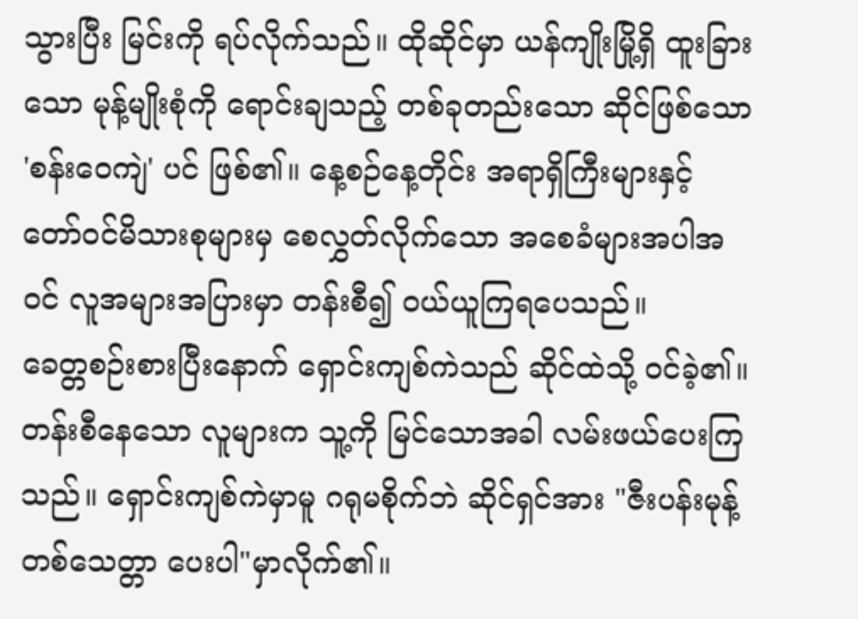သွားပြီး မြင်းကို ရပ်လိုက်သည်။ ထိုဆိုင်မှာ ယန်ကျိုးမြို့ရှိ ထူးခြားသော မုန့်မျိုးစုံကို ရောင်းချသည့် တစ်ခုတည်းသော ဆိုင်ဖြစ်သော 'စန်းဝေကျဲ' ပင် ဖြစ်၏။ နေ့စဉ်နေ့တိုင်း အရာရှိကြီးများနှင့် တော်ဝင်မိသားစုများမှ စေလွှတ်လိုက်သော အစေခံများအပါအဝင် လူအများအပြားမှာ တန်းစီ၍ ဝယ်ယူကြရပေသည်။
ခေတ္တစဉ်းစားပြီးနောက် ရှောင်းကျစ်ကဲသည် ဆိုင်ထဲသို့ ဝင်ခဲ့၏။ တန်းစီနေသော လူများက သူ့ကို မြင်သောအခါ လမ်းဖယ်ပေးကြသည်။ ရှောင်းကျစ်ကဲမှာမူ ဂရုမစိုက်ဘဲ ဆိုင်ရှင်အား "ဇီးပန်းမုန့် တစ်သေတ္တာ ပေးပါ"မှာလိုက်၏။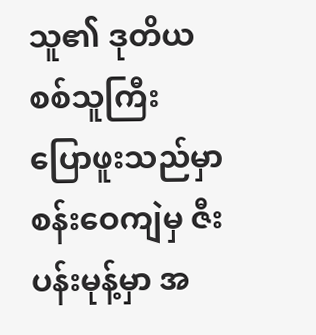သူ၏ ဒုတိယစစ်သူကြီး ပြောဖူးသည်မှာ စန်းဝေကျဲမှ ဇီးပန်းမုန့်မှာ အ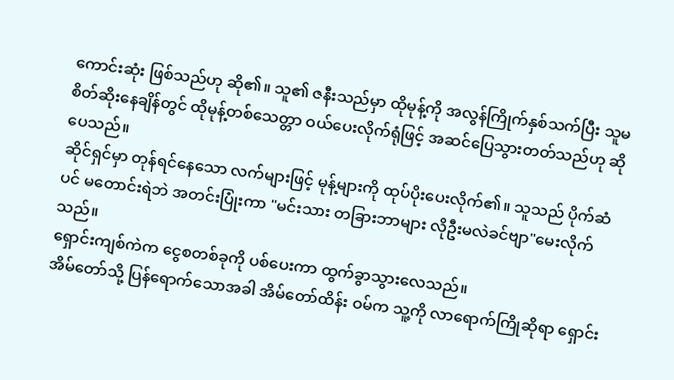ကောင်းဆုံး ဖြစ်သည်ဟု ဆို၏။ သူ၏ ဇနီးသည်မှာ ထိုမုန့်ကို အလွန်ကြိုက်နှစ်သက်ပြီး သူမ စိတ်ဆိုးနေချိန်တွင် ထိုမုန့်တစ်သေတ္တာ ဝယ်ပေးလိုက်ရုံဖြင့် အဆင်ပြေသွားတတ်သည်ဟု ဆိုပေသည်။
ဆိုင်ရှင်မှာ တုန်ရင်နေသော လက်များဖြင့် မုန့်များကို ထုပ်ပိုးပေးလိုက်၏။ သူသည် ပိုက်ဆံပင် မတောင်းရဲဘဲ အတင်းပြုံးကာ "မင်းသား တခြားဘာများ လိုဦးမလဲခင်ဗျာ"မေးလိုက်သည်။
ရှောင်းကျစ်ကဲက ငွေစတစ်ခုကို ပစ်ပေးကာ ထွက်ခွာသွားလေသည်။
အိမ်တော်သို့ ပြန်ရောက်သောအခါ အိမ်တော်ထိန်း ဝမ်က သူ့ကို လာရောက်ကြိုဆိုရာ ရှောင်း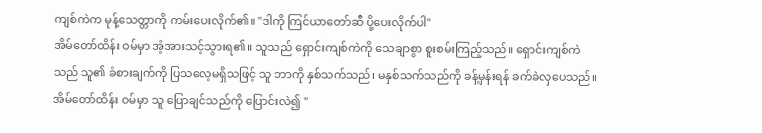ကျစ်ကဲက မုန့်သေတ္တာကို ကမ်းပေးလိုက်၏။ "ဒါကို ကြင်ယာတော်ဆီ ပို့ပေးလိုက်ပါ"
အိမ်တော်ထိန်း ဝမ်မှာ အံ့အားသင့်သွားရ၏။ သူသည် ရှောင်းကျစ်ကဲကို သေချာစွာ စူးစမ်းကြည့်သည်။ ရှောင်းကျစ်ကဲသည် သူ၏ ခံစားချက်ကို ပြသလေ့မရှိသဖြင့် သူ ဘာကို နှစ်သက်သည်၊ မနှစ်သက်သည်ကို ခန့်မှန်းရန် ခက်ခဲလှပေသည်။ အိမ်တော်ထိန်း ဝမ်မှာ သူ ပြောချင်သည်ကို ပြောင်းလဲ၍ "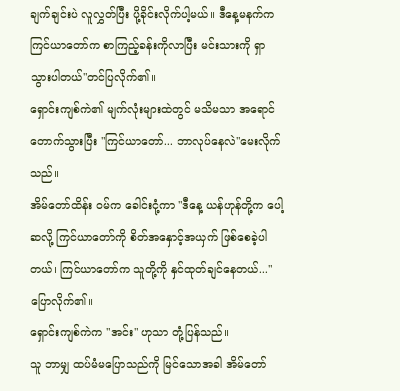ချက်ချင်းပဲ လူလွှတ်ပြီး ပို့ခိုင်းလိုက်ပါ့မယ်။ ဒီနေ့မနက်က ကြင်ယာတော်က စာကြည့်ခန်းကိုလာပြီး မင်းသားကို ရှာသွားပါတယ်"တင်ပြလိုက်၏။
ရှောင်းကျစ်ကဲ၏ မျက်လုံးများထဲတွင် မသိမသာ အရောင်တောက်သွားပြီး "ကြင်ယာတော်... ဘာလုပ်နေလဲ"မေးလိုက်သည်။
အိမ်တော်ထိန်း ဝမ်က ခေါင်းငုံ့ကာ "ဒီနေ့ ယန်ဟုန်တို့က ပေါ့ဆလို့ ကြင်ယာတော်ကို စိတ်အနှောင့်အယှက် ဖြစ်စေခဲ့ပါတယ်၊ ကြင်ယာတော်က သူတို့ကို နှင်ထုတ်ချင်နေတယ်..."ပြောလိုက်၏။
ရှောင်းကျစ်ကဲက "အင်း" ဟုသာ တုံ့ပြန်သည်။
သူ ဘာမျှ ထပ်မံမပြောသည်ကို မြင်သောအခါ အိမ်တော်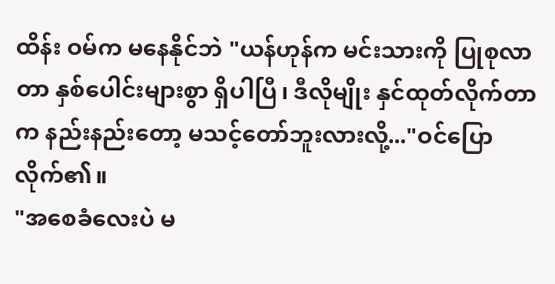ထိန်း ဝမ်က မနေနိုင်ဘဲ "ယန်ဟုန်က မင်းသားကို ပြုစုလာတာ နှစ်ပေါင်းများစွာ ရှိပါပြီ၊ ဒီလိုမျိုး နှင်ထုတ်လိုက်တာက နည်းနည်းတော့ မသင့်တော်ဘူးလားလို့..."ဝင်ပြောလိုက်၏။
"အစေခံလေးပဲ မ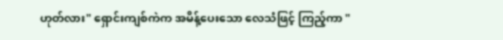ဟုတ်လား" ရှောင်းကျစ်ကဲက အမိန့်ပေးသော လေသံဖြင့် ကြည့်ကာ "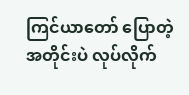ကြင်ယာတော် ပြောတဲ့အတိုင်းပဲ လုပ်လိုက်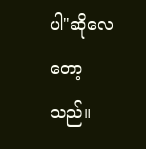ပါ"ဆိုလေတော့သည်။